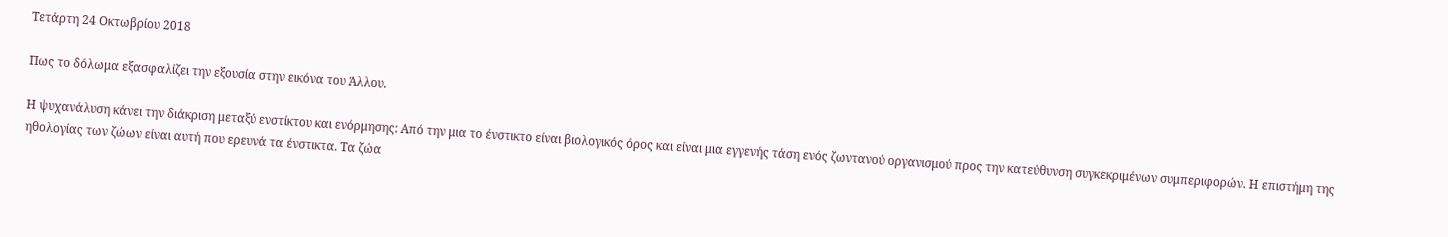Τετάρτη 24 Οκτωβρίου 2018

Πως το δόλωμα εξασφαλίζει την εξουσία στην εικόνα του Άλλου.

Η ψυχανάλυση κάνει την διάκριση μεταξύ ενστίκτου και ενόρμησης: Από την μια το ένστικτο είναι βιολογικός όρος και είναι μια εγγενής τάση ενός ζωντανού οργανισμού προς την κατεύθυνση συγκεκριμένων συμπεριφορών. Η επιστήμη της ηθολογίας των ζώων είναι αυτή που ερευνά τα ένστικτα. Τα ζώα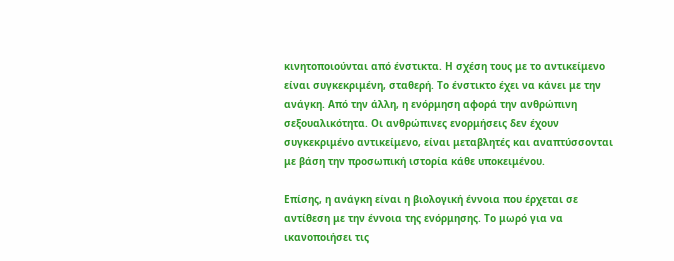κινητοποιούνται από ένστικτα. Η σχέση τους με το αντικείμενο είναι συγκεκριμένη, σταθερή. Το ένστικτο έχει να κάνει με την ανάγκη. Από την άλλη, η ενόρμηση αφορά την ανθρώπινη σεξουαλικότητα. Οι ανθρώπινες ενορμήσεις δεν έχουν συγκεκριμένο αντικείμενο, είναι μεταβλητές και αναπτύσσονται με βάση την προσωπική ιστορία κάθε υποκειμένου.

Επίσης, η ανάγκη είναι η βιολογική έννοια που έρχεται σε αντίθεση με την έννοια της ενόρμησης. Το μωρό για να ικανοποιήσει τις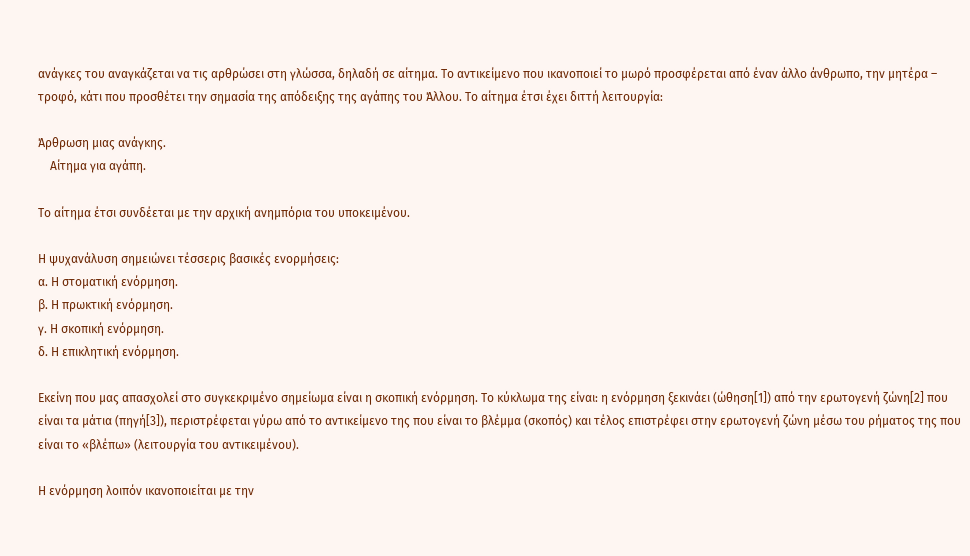ανάγκες του αναγκάζεται να τις αρθρώσει στη γλώσσα, δηλαδή σε αίτημα. Το αντικείμενο που ικανοποιεί το μωρό προσφέρεται από έναν άλλο άνθρωπο, την μητέρα – τροφό, κάτι που προσθέτει την σημασία της απόδειξης της αγάπης του Άλλου. Το αίτημα έτσι έχει διττή λειτουργία:

Άρθρωση μιας ανάγκης.
    Αίτημα για αγάπη.

Το αίτημα έτσι συνδέεται με την αρχική ανημπόρια του υποκειμένου.

Η ψυχανάλυση σημειώνει τέσσερις βασικές ενορμήσεις:
α. Η στοματική ενόρμηση.
β. Η πρωκτική ενόρμηση.
γ. Η σκοπική ενόρμηση.
δ. Η επικλητική ενόρμηση.

Εκείνη που μας απασχολεί στο συγκεκριμένο σημείωμα είναι η σκοπική ενόρμηση. Το κύκλωμα της είναι: η ενόρμηση ξεκινάει (ώθηση[1]) από την ερωτογενή ζώνη[2] που είναι τα μάτια (πηγή[3]), περιστρέφεται γύρω από το αντικείμενο της που είναι το βλέμμα (σκοπός) και τέλος επιστρέφει στην ερωτογενή ζώνη μέσω του ρήματος της που είναι το «βλέπω» (λειτουργία του αντικειμένου).

Η ενόρμηση λοιπόν ικανοποιείται με την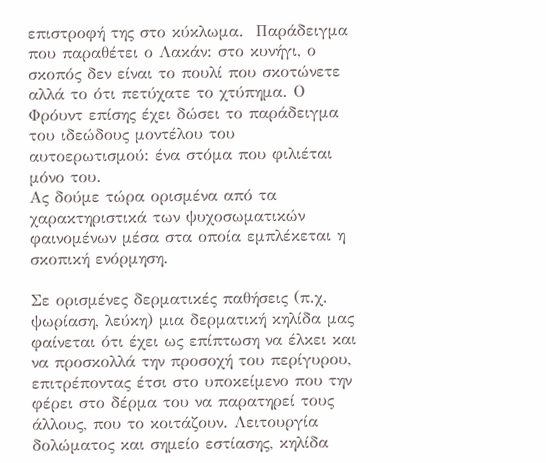επιστροφή της στο κύκλωμα.  Παράδειγμα που παραθέτει ο Λακάν: στο κυνήγι, ο σκοπός δεν είναι το πουλί που σκοτώνετε αλλά το ότι πετύχατε το χτύπημα. Ο Φρόυντ επίσης έχει δώσει το παράδειγμα του ιδεώδους μοντέλου του αυτοερωτισμού: ένα στόμα που φιλιέται μόνο του.
Ας δούμε τώρα ορισμένα από τα χαρακτηριστικά των ψυχοσωματικών φαινομένων μέσα στα οποία εμπλέκεται η σκοπική ενόρμηση.

Σε ορισμένες δερματικές παθήσεις (π.χ. ψωρίαση, λεύκη) μια δερματική κηλίδα μας φαίνεται ότι έχει ως επίπτωση να έλκει και να προσκολλά την προσοχή του περίγυρου, επιτρέποντας έτσι στο υποκείμενο που την φέρει στο δέρμα του να παρατηρεί τους άλλους, που το κοιτάζουν. Λειτουργία δολώματος και σημείο εστίασης, κηλίδα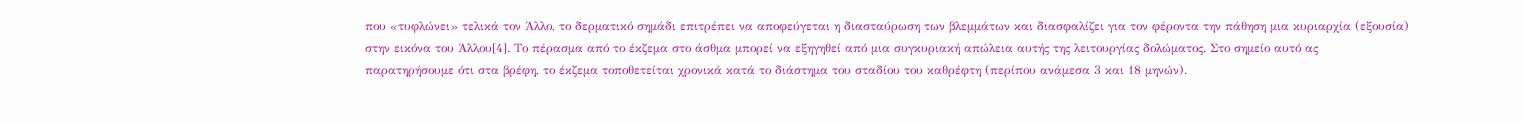που «τυφλώνει» τελικά τον Άλλο, το δερματικό σημάδι επιτρέπει να αποφεύγεται η διασταύρωση των βλεμμάτων και διασφαλίζει για τον φέροντα την πάθηση μια κυριαρχία (εξουσία) στην εικόνα του Άλλου[4]. Το πέρασμα από το έκζεμα στο άσθμα μπορεί να εξηγηθεί από μια συγκυριακή απώλεια αυτής της λειτουργίας δολώματος. Στο σημείο αυτό ας παρατηρήσουμε ότι στα βρέφη, το έκζεμα τοποθετείται χρονικά κατά το διάστημα του σταδίου του καθρέφτη (περίπου ανάμεσα 3 και 18 μηνών).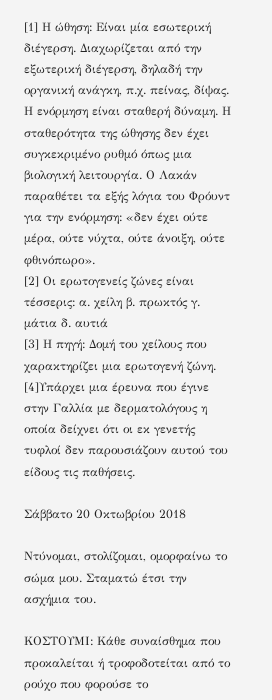[1] Η ώθηση: Είναι μία εσωτερική διέγερση. Διαχωρίζεται από την εξωτερική διέγερση, δηλαδή την οργανική ανάγκη, π.χ. πείνας, δίψας. Η ενόρμηση είναι σταθερή δύναμη. Η σταθερότητα της ώθησης δεν έχει συγκεκριμένο ρυθμό όπως μια βιολογική λειτουργία. Ο Λακάν παραθέτει τα εξής λόγια του Φρόυντ για την ενόρμηση: «δεν έχει ούτε μέρα, ούτε νύχτα, ούτε άνοιξη, ούτε φθινόπωρο».
[2] Οι ερωτογενείς ζώνες είναι τέσσερις: α. χείλη β. πρωκτός γ. μάτια δ. αυτιά
[3] Η πηγή: Δομή του χείλους που χαρακτηρίζει μια ερωτογενή ζώνη.
[4]Υπάρχει μια έρευνα που έγινε στην Γαλλία με δερματολόγους η οποία δείχνει ότι οι εκ γενετής τυφλοί δεν παρουσιάζουν αυτού του είδους τις παθήσεις.

Σάββατο 20 Οκτωβρίου 2018

Ντύνομαι, στολίζομαι, ομορφαίνω το σώμα μου. Σταματώ έτσι την ασχήμια του.

ΚΟΣΤΟΥΜΙ: Κάθε συναίσθημα που προκαλείται ή τροφοδοτείται από το ρούχο που φορούσε το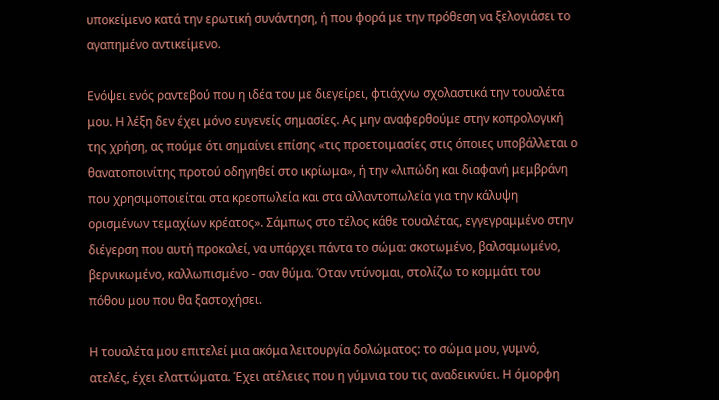υποκείμενο κατά την ερωτική συνάντηση, ή που φορά με την πρόθεση να ξελογιάσει το αγαπημένο αντικείμενο.

Ενόψει ενός ραντεβού που η ιδέα του με διεγείρει, φτιάχνω σχολαστικά την τουαλέτα μου. Η λέξη δεν έχει μόνο ευγενείς σημασίες. Ας μην αναφερθούμε στην κοπρολογική της χρήση, ας πούμε ότι σημαίνει επίσης «τις προετοιμασίες στις όποιες υποβάλλεται ο θανατοποινίτης προτού οδηγηθεί στο ικρίωμα», ή την «λιπώδη και διαφανή μεμβράνη που χρησιμοποιείται στα κρεοπωλεία και στα αλλαντοπωλεία για την κάλυψη ορισμένων τεμαχίων κρέατος». Σάμπως στο τέλος κάθε τουαλέτας, εγγεγραμμένο στην διέγερση που αυτή προκαλεί, να υπάρχει πάντα το σώμα: σκοτωμένο, βαλσαμωμένο, βερνικωμένο, καλλωπισμένο - σαν θύμα. Όταν ντύνομαι, στολίζω το κομμάτι του πόθου μου που θα ξαστοχήσει.

Η τουαλέτα μου επιτελεί μια ακόμα λειτουργία δολώματος: το σώμα μου, γυμνό, ατελές, έχει ελαττώματα. Έχει ατέλειες που η γύμνια του τις αναδεικνύει. Η όμορφη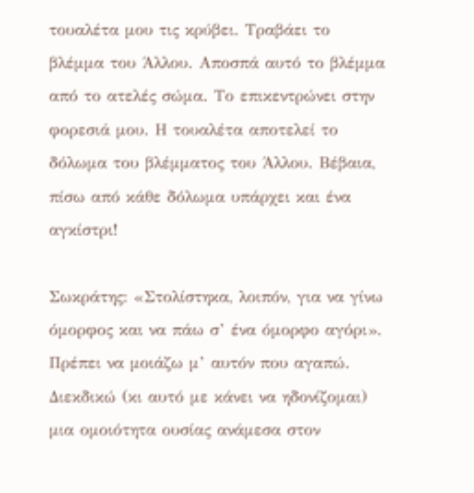τουαλέτα μου τις κρύβει. Τραβάει το βλέμμα του Άλλου. Αποσπά αυτό το βλέμμα από το ατελές σώμα. Το επικεντρώνει στην φορεσιά μου. Η τουαλέτα αποτελεί το δόλωμα του βλέμματος του Άλλου. Βέβαια, πίσω από κάθε δόλωμα υπάρχει και ένα αγκίστρι!

Σωκράτης: «Στολίστηκα, λοιπόν, για να γίνω όμορφος και να πάω σ’ ένα όμορφο αγόρι». Πρέπει να μοιάζω μ’ αυτόν που αγαπώ. Διεκδικώ (κι αυτό με κάνει να ηδονίζομαι) μια ομοιότητα ουσίας ανάμεσα στον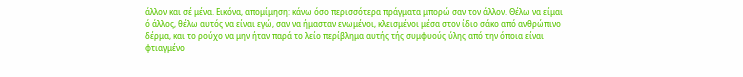άλλον και σέ μένα. Εικόνα, απομίμηση: κάνω όσο περισσότερα πράγματα μπορώ σαν τον άλλον. Θέλω να είμαι ό άλλος, θέλω αυτός να είναι εγώ, σαν να ήμασταν ενωμένοι, κλεισμένοι μέσα στον ίδιο σάκο από ανθρώπινο δέρμα, και το ρούχο να μην ήταν παρά το λείο περίβλημα αυτής τής συμφυούς ύλης από την όποια είναι φτιαγμένο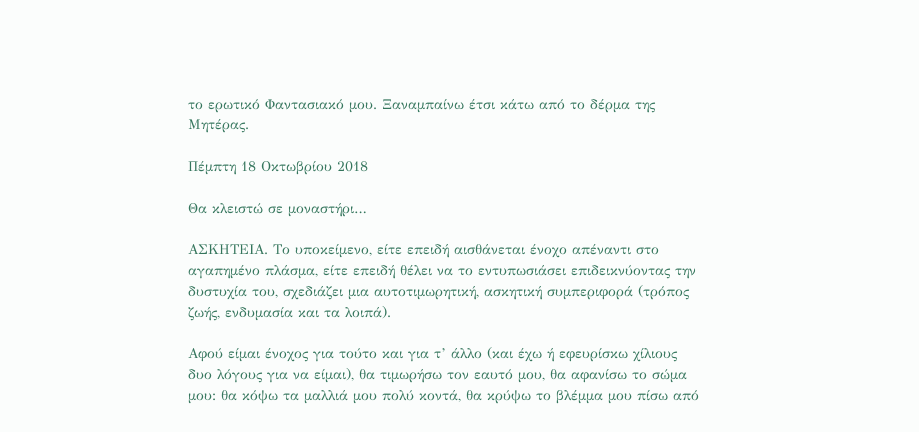το ερωτικό Φαντασιακό μου. Ξαναμπαίνω έτσι κάτω από το δέρμα της Μητέρας.

Πέμπτη 18 Οκτωβρίου 2018

Θα κλειστώ σε μοναστήρι…

ΑΣΚΗΤΕΙΑ. Το υποκείμενο, είτε επειδή αισθάνεται ένοχο απέναντι στο αγαπημένο πλάσμα, είτε επειδή θέλει να το εντυπωσιάσει επιδεικνύοντας την δυστυχία του, σχεδιάζει μια αυτοτιμωρητική, ασκητική συμπεριφορά (τρόπος ζωής, ενδυμασία και τα λοιπά).

Αφού είμαι ένοχος για τούτο και για τ’ άλλο (και έχω ή εφευρίσκω χίλιους δυο λόγους για να είμαι), θα τιμωρήσω τον εαυτό μου, θα αφανίσω το σώμα μου: θα κόψω τα μαλλιά μου πολύ κοντά, θα κρύψω το βλέμμα μου πίσω από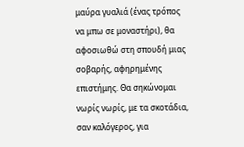μαύρα γυαλιά (ένας τρόπος να μπω σε μοναστήρι), θα αφοσιωθώ στη σπουδή μιας σοβαρής, αφηρημένης επιστήμης. Θα σηκώνομαι νωρίς νωρίς, με τα σκοτάδια, σαν καλόγερος, για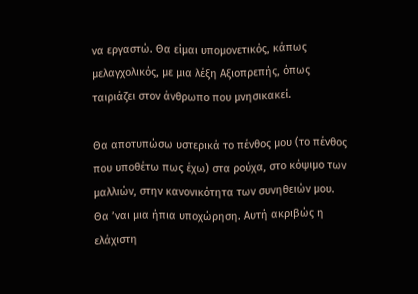να εργαστώ. Θα είμαι υπομονετικός, κάπως μελαγχολικός, με μια λέξη Αξιοπρεπής, όπως ταιριάζει στον άνθρωπο που μνησικακεί.

Θα αποτυπώσω υστερικά το πένθος μου (το πένθος που υποθέτω πως έχω) στα ρούχα, στο κόψιμο των μαλλιών, στην κανονικότητα των συνηθειών μου. Θα ’ναι μια ήπια υποχώρηση. Αυτή ακριβώς η ελάχιστη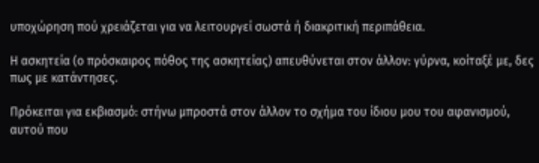υποχώρηση πού χρειάζεται για να λειτουργεί σωστά ή διακριτική περιπάθεια.

Η ασκητεία (ο πρόσκαιρος πόθος της ασκητείας) απευθύνεται στον άλλον: γύρνα, κοίταξέ με, δες πως με κατάντησες.

Πρόκειται για εκβιασμό: στήνω μπροστά στον άλλον το σχήμα του ίδιου μου του αφανισμού, αυτού που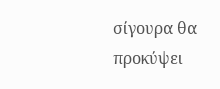σίγουρα θα προκύψει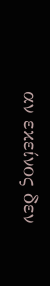αν εκείνος δεν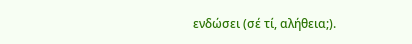ενδώσει (σέ τί, αλήθεια;).